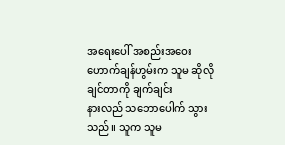အရေးပေါ် အစည်းအဝေး
ဟောက်ချန်ဟွမ်းက သူမ ဆိုလိုချင်တာကို ချက်ချင်း
နားလည် သဘောပေါက် သွားသည်။ သူက သူမ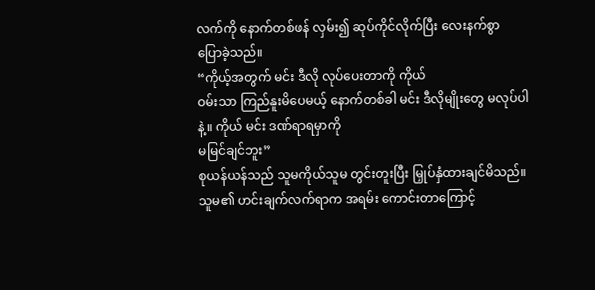လက်ကို နောက်တစ်ဖန် လှမ်း၍ ဆုပ်ကိုင်လိုက်ပြီး လေးနက်စွာ
ပြောခဲ့သည်။
“ကိုယ့်အတွက် မင်း ဒီလို လုပ်ပေးတာကို ကိုယ်
ဝမ်းသာ ကြည်နူးမိပေမယ့် နောက်တစ်ခါ မင်း ဒီလိုမျိုးတွေ မလုပ်ပါနဲ့။ ကိုယ် မင်း ဒဏ်ရာရမှာကို
မမြင်ချင်ဘူး”
စုယန်ယန်သည် သူမကိုယ်သူမ တွင်းတူးပြီး မြှုပ်နှံထားချင်မိသည်။
သူမ၏ ဟင်းချက်လက်ရာက အရမ်း ကောင်းတာကြောင့်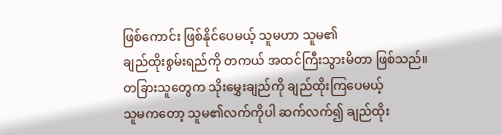ဖြစ်ကောင်း ဖြစ်နိုင်ပေမယ့် သူမဟာ သူမ၏
ချည်ထိုးစွမ်းရည်ကို တကယ် အထင်ကြီးသွားမိတာ ဖြစ်သည်။
တခြားသူတွေက သိုးမွှေးချည်ကို ချည်ထိုးကြပေမယ့်
သူမကတော့ သူမ၏လက်ကိုပါ ဆက်လက်၍ ချည်ထိုး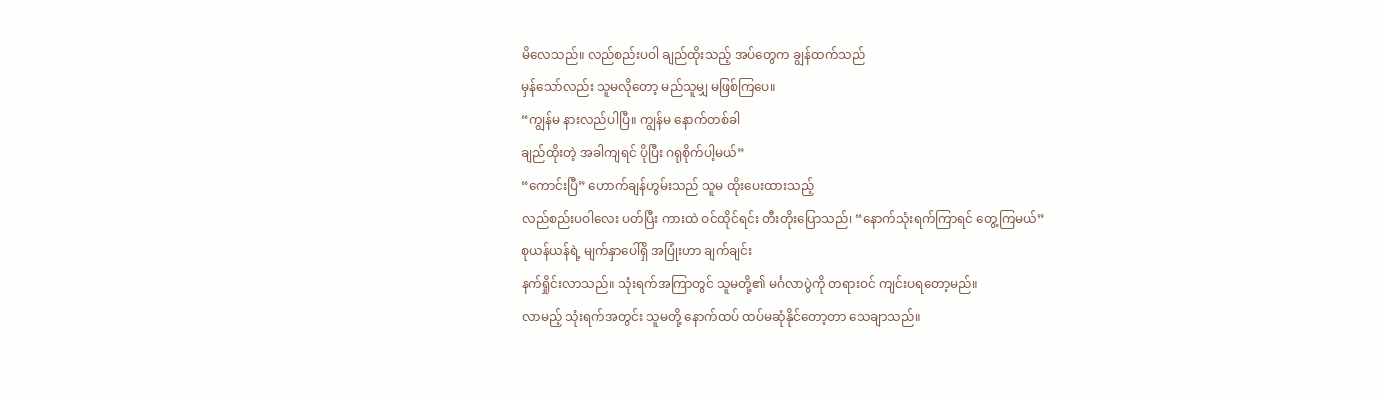မိလေသည်။ လည်စည်းပဝါ ချည်ထိုးသည့် အပ်တွေက ချွန်ထက်သည်
မှန်သော်လည်း သူမလိုတော့ မည်သူမျှ မဖြစ်ကြပေ။
“ကျွန်မ နားလည်ပါပြီ။ ကျွန်မ နောက်တစ်ခါ
ချည်ထိုးတဲ့ အခါကျရင် ပိုပြီး ဂရုစိုက်ပါ့မယ်”
“ကောင်းပြီ” ဟောက်ချန်ဟွမ်းသည် သူမ ထိုးပေးထားသည့်
လည်စည်းပဝါလေး ပတ်ပြီး ကားထဲ ဝင်ထိုင်ရင်း တီးတိုးပြောသည်၊ “နောက်သုံးရက်ကြာရင် တွေ့ကြမယ်”
စုယန်ယန်ရဲ့ မျက်နှာပေါ်ရှိ အပြုံးဟာ ချက်ချင်း
နက်ရှိုင်းလာသည်။ သုံးရက်အကြာတွင် သူမတို့၏ မင်္ဂလာပွဲကို တရားဝင် ကျင်းပရတော့မည်။
လာမည့် သုံးရက်အတွင်း သူမတို့ နောက်ထပ် ထပ်မဆုံနိုင်တော့တာ သေချာသည်။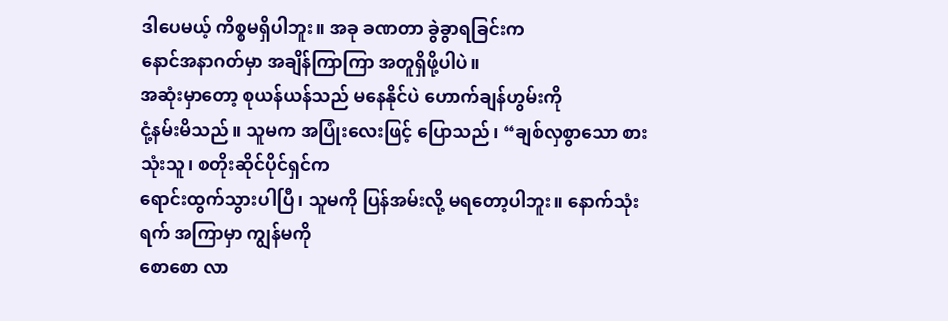ဒါပေမယ့် ကိစ္စမရှိပါဘူး။ အခု ခဏတာ ခွဲခွာရခြင်းက
နောင်အနာဂတ်မှာ အချိန်ကြာကြာ အတူရှိဖို့ပါပဲ။
အဆုံးမှာတော့ စုယန်ယန်သည် မနေနိုင်ပဲ ဟောက်ချန်ဟွမ်းကို
ငုံ့နမ်းမိသည်။ သူမက အပြုံးလေးဖြင့် ပြောသည်၊ “ချစ်လှစွာသော စားသုံးသူ၊ စတိုးဆိုင်ပိုင်ရှင်က
ရောင်းထွက်သွားပါပြီ၊ သူမကို ပြန်အမ်းလို့ မရတော့ပါဘူး။ နောက်သုံးရက် အကြာမှာ ကျွန်မကို
စောစော လာ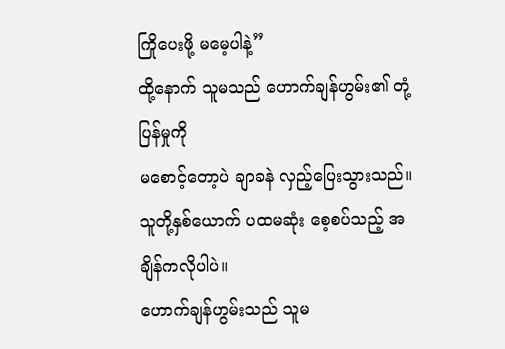ကြိုပေးဖို့ မမေ့ပါနဲ့”
ထို့နောက် သူမသည် ဟောက်ချန်ဟွမ်း၏ တုံ့ပြန်မှုကို
မစောင့်တော့ပဲ ချာခနဲ လှည့်ပြေးသွားသည်။ သူတို့နှစ်ယောက် ပထမဆုံး စေ့စပ်သည့် အချိန်ကလိုပါပဲ။
ဟောက်ချန်ဟွမ်းသည် သူမ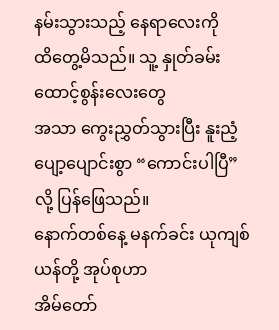နမ်းသွားသည့် နေရာလေးကို
ထိတွေ့မိသည်။ သူ့ နှုတ်ခမ်းထောင့်စွန်းလေးတွေ
အသာ ကွေးညွှတ်သွားပြီး နူးညံ့ပျော့ပျောင်းစွာ “ကောင်းပါပြီ” လို့ ပြန်ဖြေသည်။
နောက်တစ်နေ့ မနက်ခင်း ယုကျစ်ယန်တို့ အုပ်စုဟာ
အိမ်တော်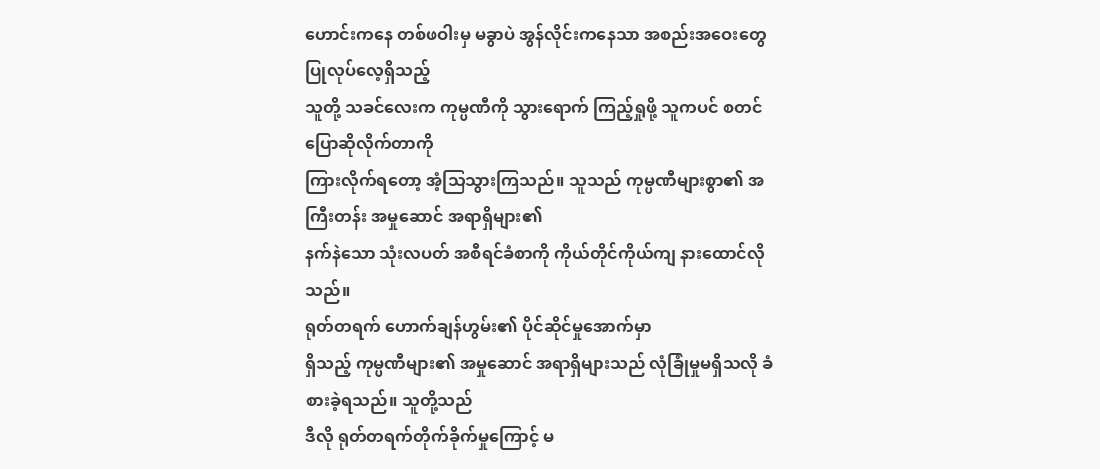ဟောင်းကနေ တစ်ဖဝါးမှ မခွာပဲ အွန်လိုင်းကနေသာ အစည်းအဝေးတွေ ပြုလုပ်လေ့ရှိသည့်
သူတို့ သခင်လေးက ကုမ္ပဏီကို သွားရောက် ကြည့်ရှုဖို့ သူကပင် စတင် ပြောဆိုလိုက်တာကို
ကြားလိုက်ရတော့ အံ့သြသွားကြသည်။ သူသည် ကုမ္ပဏီများစွာ၏ အကြီးတန်း အမှုဆောင် အရာရှိများ၏
နက်နဲသော သုံးလပတ် အစီရင်ခံစာကို ကိုယ်တိုင်ကိုယ်ကျ နားထောင်လိုသည်။
ရုတ်တရက် ဟောက်ချန်ဟွမ်း၏ ပိုင်ဆိုင်မှုအောက်မှာ
ရှိသည့် ကုမ္ပဏီများ၏ အမှုဆောင် အရာရှိများသည် လုံခြုံမှုမရှိသလို ခံစားခဲ့ရသည်။ သူတို့သည်
ဒီလို ရုတ်တရက်တိုက်ခိုက်မှုကြောင့် မ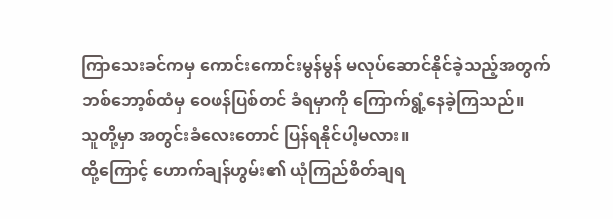ကြာသေးခင်ကမှ ကောင်းကောင်းမွန်မွန် မလုပ်ဆောင်နိုင်ခဲ့သည့်အတွက်
ဘစ်ဘော့စ်ထံမှ ဝေဖန်ပြစ်တင် ခံရမှာကို ကြောက်ရွံ့နေခဲ့ကြသည်။
သူတို့မှာ အတွင်းခံလေးတောင် ပြန်ရနိုင်ပါ့မလား။
ထို့ကြောင့် ဟောက်ချန်ဟွမ်း၏ ယုံကြည်စိတ်ချရ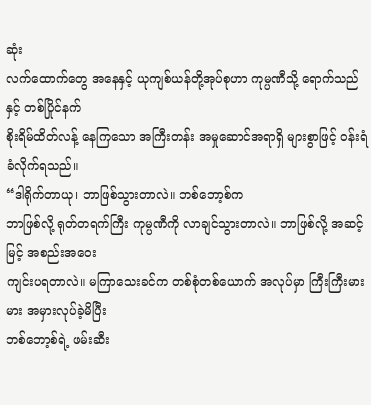ဆုံး
လက်ထောက်တွေ အနေနှင့် ယုကျစ်ယန်တို့အုပ်စုဟာ ကုမ္ပဏီသို့ ရောက်သည်နှင့် တစ်ပြိုင်နက်
စိုးရိမ်ထိတ်လန့် နေကြသော အကြီးတန်း အမှုဆောင်အရာရှိ များစွာဖြင့် ဝန်းရံခံလိုက်ရသည်။
“ဒါရိုက်တာယု၊ ဘာဖြစ်သွားတာလဲ။ ဘစ်ဘော့စ်က
ဘာဖြစ်လို့ ရုတ်တရက်ကြီး ကုမ္ပဏီကို လာချင်သွားတာလဲ။ ဘာဖြစ်လို့ အဆင့်မြင့် အစည်းအဝေး
ကျင်းပရတာလဲ။ မကြာသေးခင်က တစ်စုံတစ်ယောက် အလုပ်မှာ ကြီးကြီးမားမား အမှားလုပ်ခဲ့မိပြီး
ဘစ်ဘော့စ်ရဲ့ ဖမ်းဆီး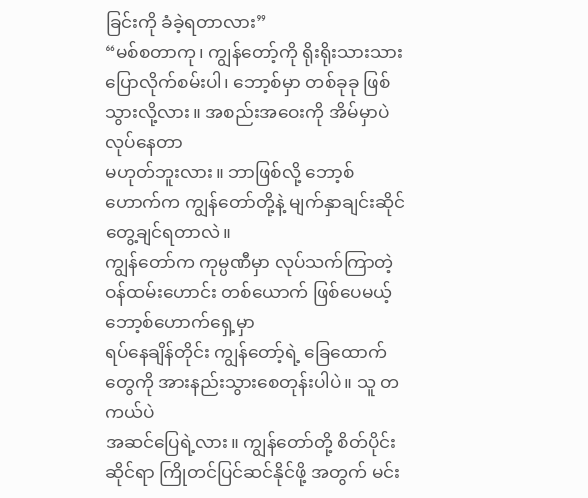ခြင်းကို ခံခဲ့ရတာလား”
“မစ်စတာကု၊ ကျွန်တော့်ကို ရိုးရိုးသားသား
ပြောလိုက်စမ်းပါ၊ ဘော့စ်မှာ တစ်ခုခု ဖြစ်သွားလို့လား။ အစည်းအဝေးကို အိမ်မှာပဲ လုပ်နေတာ
မဟုတ်ဘူးလား။ ဘာဖြစ်လို့ ဘော့စ်ဟောက်က ကျွန်တော်တို့နဲ့ မျက်နှာချင်းဆိုင် တွေ့ချင်ရတာလဲ။
ကျွန်တော်က ကုမ္ပဏီမှာ လုပ်သက်ကြာတဲ့ ဝန်ထမ်းဟောင်း တစ်ယောက် ဖြစ်ပေမယ့် ဘော့စ်ဟောက်ရှေ့မှာ
ရပ်နေချိန်တိုင်း ကျွန်တော့်ရဲ့ ခြေထောက်တွေကို အားနည်းသွားစေတုန်းပါပဲ။ သူ တကယ်ပဲ
အဆင်ပြေရဲ့လား။ ကျွန်တော်တို့ စိတ်ပိုင်းဆိုင်ရာ ကြိုတင်ပြင်ဆင်နိုင်ဖို့ အတွက် မင်း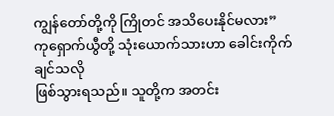ကျွန်တော်တို့ကို ကြိုတင် အသိပေးနိုင်မလား”
ကုရှောက်ယွီတို့ သုံးယောက်သားဟာ ခေါင်းကိုက်ချင်သလို
ဖြစ်သွားရသည်။ သူတို့က အတင်း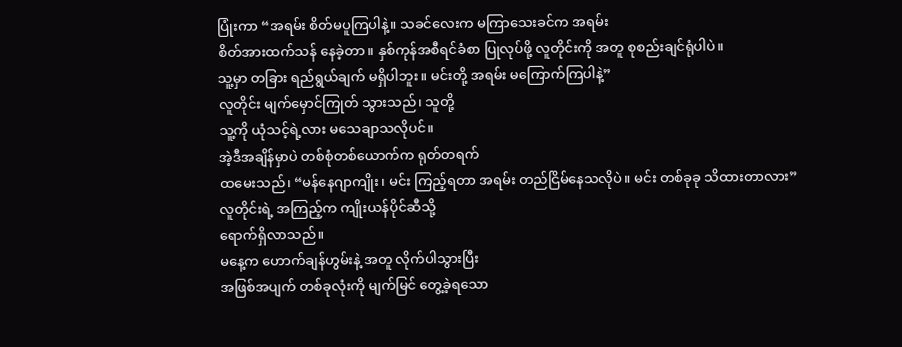ပြုံးကာ “အရမ်း စိတ်မပူကြပါနဲ့။ သခင်လေးက မကြာသေးခင်က အရမ်း
စိတ်အားထက်သန် နေခဲ့တာ။ နှစ်ကုန်အစီရင်ခံစာ ပြုလုပ်ဖို့ လူတိုင်းကို အတူ စုစည်းချင်ရုံပါပဲ။
သူ့မှာ တခြား ရည်ရွယ်ချက် မရှိပါဘူး။ မင်းတို့ အရမ်း မကြောက်ကြပါနဲ့”
လူတိုင်း မျက်မှောင်ကြုတ် သွားသည်၊ သူတို့
သူ့ကို ယုံသင့်ရဲ့လား မသေချာသလိုပင်။
အဲ့ဒီအချိန်မှာပဲ တစ်စုံတစ်ယောက်က ရုတ်တရက်
ထမေးသည်၊ “မန်နေဂျာကျိုး၊ မင်း ကြည့်ရတာ အရမ်း တည်ငြိမ်နေသလိုပဲ။ မင်း တစ်ခုခု သိထားတာလား”
လူတိုင်းရဲ့ အကြည့်က ကျိုးယန်ပိုင်ဆီသို့
ရောက်ရှိလာသည်။
မနေ့က ဟောက်ချန်ဟွမ်းနဲ့ အတူ လိုက်ပါသွားပြီး
အဖြစ်အပျက် တစ်ခုလုံးကို မျက်မြင် တွေ့ခဲ့ရသော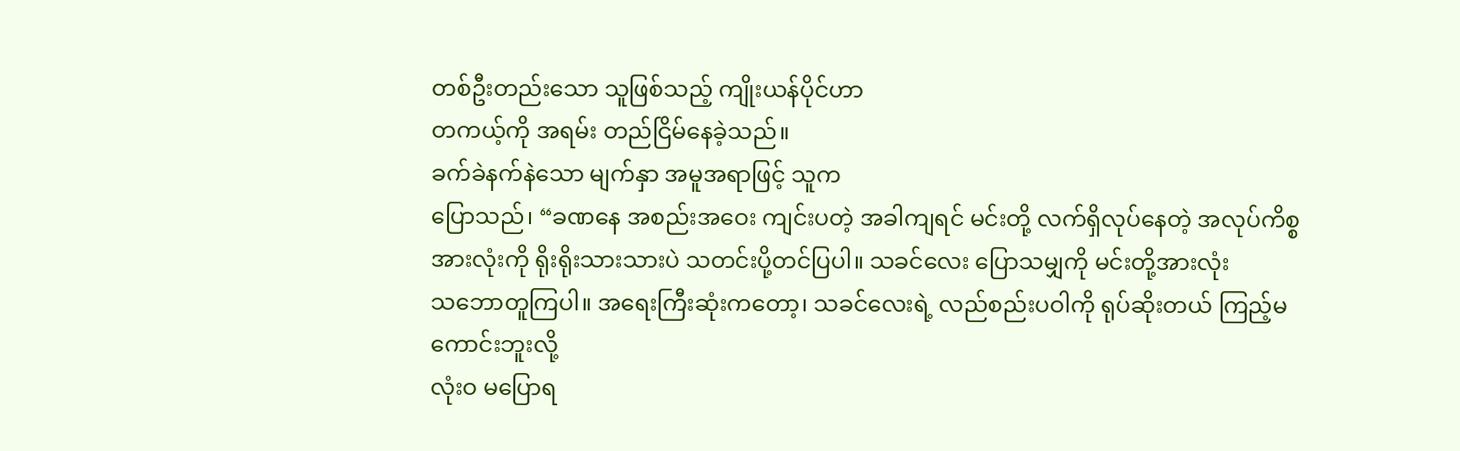တစ်ဦးတည်းသော သူဖြစ်သည့် ကျိုးယန်ပိုင်ဟာ
တကယ့်ကို အရမ်း တည်ငြိမ်နေခဲ့သည်။
ခက်ခဲနက်နဲသော မျက်နှာ အမူအရာဖြင့် သူက
ပြောသည်၊ “ခဏနေ အစည်းအဝေး ကျင်းပတဲ့ အခါကျရင် မင်းတို့ လက်ရှိလုပ်နေတဲ့ အလုပ်ကိစ္စ
အားလုံးကို ရိုးရိုးသားသားပဲ သတင်းပို့တင်ပြပါ။ သခင်လေး ပြောသမျှကို မင်းတို့အားလုံး
သဘောတူကြပါ။ အရေးကြီးဆုံးကတော့၊ သခင်လေးရဲ့ လည်စည်းပဝါကို ရုပ်ဆိုးတယ် ကြည့်မကောင်းဘူးလို့
လုံးဝ မပြောရ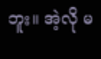ဘူး။ အဲ့လို မ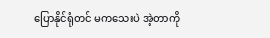ပြောနိုင်ရုံတင် မကသေးပဲ အဲ့တာကို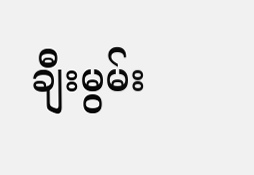ချီးမွမ်း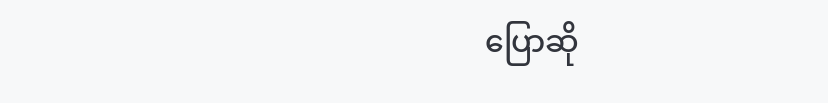ပြောဆို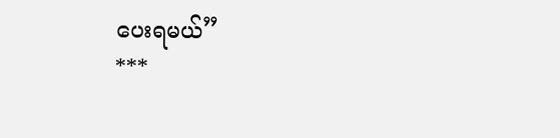ပေးရမယ်”
***